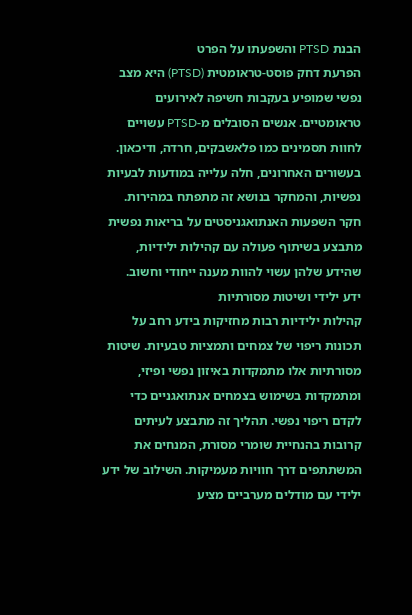הבנת PTSD והשפעתו על הפרט
הפרעת דחק פוסט-טראומטית (PTSD) היא מצב נפשי שמופיע בעקבות חשיפה לאירועים טראומטיים. אנשים הסובלים מ-PTSD עשויים לחוות תסמינים כמו פלאשבקים, חרדה, ודיכאון. בעשורים האחרונים, חלה עלייה במודעות לבעיות נפשיות, והמחקר בנושא זה מתפתח במהירות. חקר השפעות האנתואגניסטים על בריאות נפשית מתבצע בשיתוף פעולה עם קהילות ילידיות, שהידע שלהן עשוי להוות מענה ייחודי וחשוב.
ידע ילידי ושיטות מסורתיות
קהילות ילידיות רבות מחזיקות בידע רחב על תכונות ריפוי של צמחים ותמציות טבעיות. שיטות מסורתיות אלו מתמקדות באיזון נפשי ופיזי, ומתמקדות בשימוש בצמחים אנתואגניים כדי לקדם ריפוי נפשי. תהליך זה מתבצע לעיתים קרובות בהנחיית שומרי מסורת, המנחים את המשתתפים דרך חוויות מעמיקות. השילוב של ידע ילידי עם מודלים מערביים מציע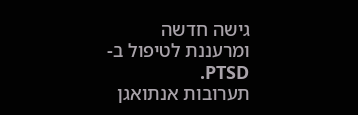גישה חדשה ומרעננת לטיפול ב-PTSD.
תערובות אנתואגן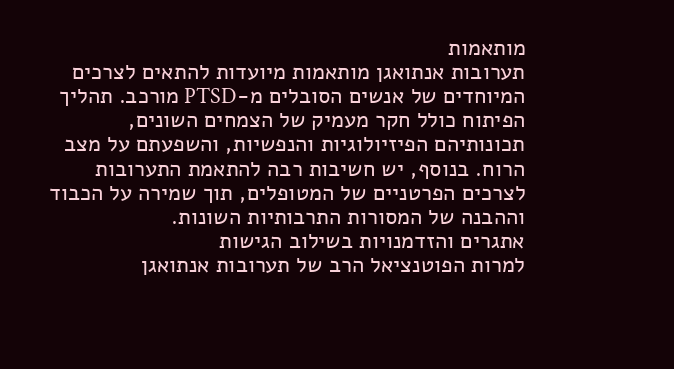מותאמות
תערובות אנתואגן מותאמות מיועדות להתאים לצרכים המיוחדים של אנשים הסובלים מ-PTSD מורכב. תהליך הפיתוח כולל חקר מעמיק של הצמחים השונים, תכונותיהם הפיזיולוגיות והנפשיות, והשפעתם על מצב הרוח. בנוסף, יש חשיבות רבה להתאמת התערובות לצרכים הפרטניים של המטופלים, תוך שמירה על הכבוד וההבנה של המסורות התרבותיות השונות.
אתגרים והזדמנויות בשילוב הגישות
למרות הפוטנציאל הרב של תערובות אנתואגן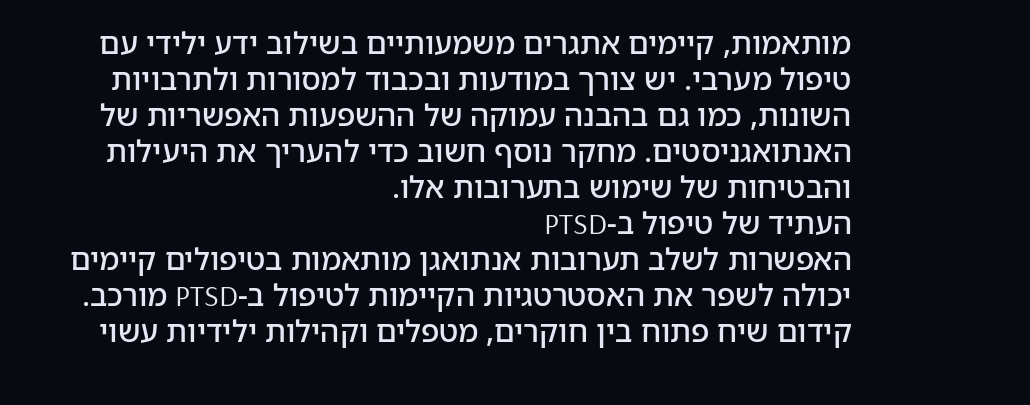מותאמות, קיימים אתגרים משמעותיים בשילוב ידע ילידי עם טיפול מערבי. יש צורך במודעות ובכבוד למסורות ולתרבויות השונות, כמו גם בהבנה עמוקה של ההשפעות האפשריות של האנתואגניסטים. מחקר נוסף חשוב כדי להעריך את היעילות והבטיחות של שימוש בתערובות אלו.
העתיד של טיפול ב-PTSD
האפשרות לשלב תערובות אנתואגן מותאמות בטיפולים קיימים יכולה לשפר את האסטרטגיות הקיימות לטיפול ב-PTSD מורכב. קידום שיח פתוח בין חוקרים, מטפלים וקהילות ילידיות עשוי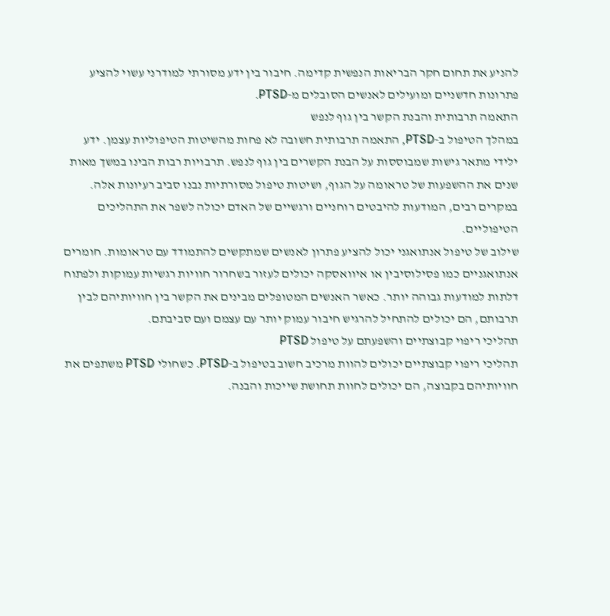להניע את תחום חקר הבריאות הנפשית קדימה. חיבור בין ידע מסורתי למודרני עשוי להציע פתרונות חדשניים ומועילים לאנשים הסובלים מ-PTSD.
התאמה תרבותית והבנת הקשר בין גוף לנפש
במהלך הטיפול ב-PTSD, התאמה תרבותית חשובה לא פחות מהשיטות הטיפוליות עצמן. ידע ילידי מתאר גישות שמבוססות על הבנת הקשרים בין גוף לנפש. תרבויות רבות הבינו במשך מאות שנים את ההשפעות של טראומה על הגוף, ושיטות טיפול מסורתיות נבנו סביב רעיונות אלה. במקרים רבים, המודעות להיבטים רוחניים ורגשיים של האדם יכולה לשפר את התהליכים הטיפוליים.
שילוב של טיפול אנתואגני יכול להציע פתרון לאנשים שמתקשים להתמודד עם טראומות. חומרים אנתואגניים כמו פסילוסיבין או איוואסקה יכולים לעזור בשחרור חוויות רגשיות עמוקות ולפתוח דלתות למודעות גבוהה יותר. כאשר האנשים המטופלים מבינים את הקשר בין חוויותיהם לבין תרבותם, הם יכולים להתחיל להרגיש חיבור עמוק יותר עם עצמם ועם סביבתם.
תהליכי ריפוי קבוצתיים והשפעתם על טיפול PTSD
תהליכי ריפוי קבוצתיים יכולים להוות מרכיב חשוב בטיפול ב-PTSD. כשחולי PTSD משתפים את חוויותיהם בקבוצה, הם יכולים לחוות תחושת שייכות והבנה.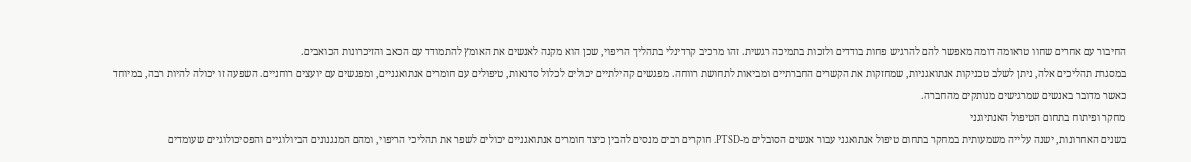החיבור עם אחרים שחוו טראומה דומה מאפשר להם להרגיש פחות בודדים ולזכות בתמיכה רגשית. זהו מרכיב קרדינלי בתהליך הריפוי, שכן הוא מקנה לאנשים את האומץ להתמודד עם הכאב והזיכרונות הכואבים.
במסגרת תהליכים אלה, ניתן לשלב טכניקות אנתואגניות, שמחזקות את הקשרים החברתיים ומביאות לתחושת רווחה. מפגשים קהילתיים יכולים לכלול סדנאות, טיפולים עם חומרים אנתואגניים, ומפגשים עם יועצים רוחניים. השפעה זו יכולה להיות רבה, במיוחד כאשר מדובר באנשים שמרגישים מנותקים מהחברה.
מחקר ופיתוח בתחום הטיפול האנתיוגני
בשנים האחרונות, ישנה עלייה משמעותית במחקר בתחום טיפול אנתואגני עבור אנשים הסובלים מ-PTSD. חוקרים רבים מנסים להבין כיצד חומרים אנתואגניים יכולים לשפר את תהליכי הריפוי, ומהם המנגנונים הביולוגיים והפסיכולוגיים שעומדים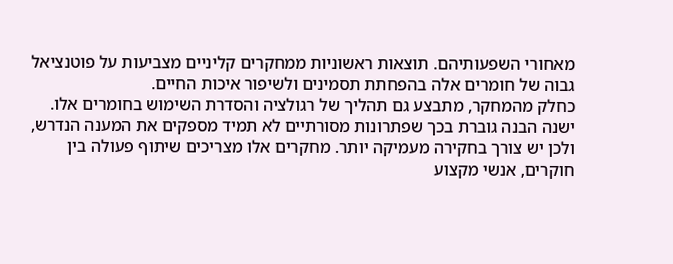מאחורי השפעותיהם. תוצאות ראשוניות ממחקרים קליניים מצביעות על פוטנציאל גבוה של חומרים אלה בהפחתת תסמינים ולשיפור איכות החיים.
כחלק מהמחקר, מתבצע גם תהליך של רגולציה והסדרת השימוש בחומרים אלו. ישנה הבנה גוברת בכך שפתרונות מסורתיים לא תמיד מספקים את המענה הנדרש, ולכן יש צורך בחקירה מעמיקה יותר. מחקרים אלו מצריכים שיתוף פעולה בין חוקרים, אנשי מקצוע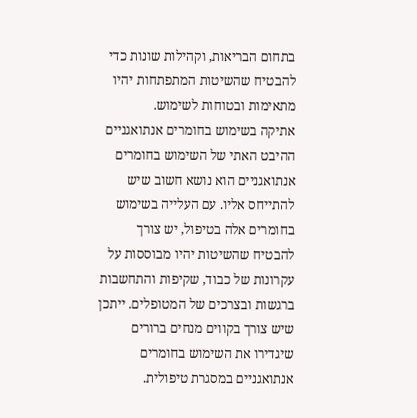בתחום הבריאות, וקהילות שונות כדי להבטיח שהשיטות המתפתחות יהיו מתאימות ובטוחות לשימוש.
אתיקה בשימוש בחומרים אנתואגניים
ההיבט האתי של השימוש בחומרים אנתואגניים הוא נושא חשוב שיש להתייחס אליו. עם העלייה בשימוש בחומרים אלה בטיפול, יש צורך להבטיח שהשיטות יהיו מבוססות על עקרונות של כבוד, שקיפות והתחשבות ברגשות ובצרכים של המטופלים. ייתכן שיש צורך בקווים מנחים ברורים שיגדירו את השימוש בחומרים אנתואגניים במסגרת טיפולית.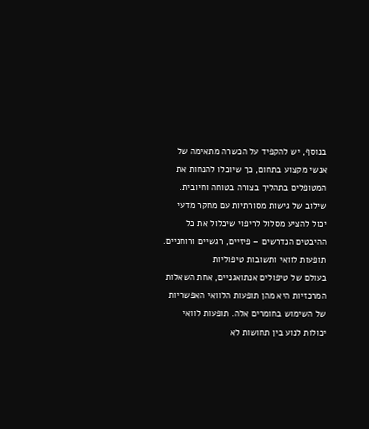בנוסף, יש להקפיד על הכשרה מתאימה של אנשי מקצוע בתחום, כך שיוכלו להנחות את המטופלים בתהליך בצורה בטוחה וחיובית. שילוב של גישות מסורתיות עם מחקר מדעי יכול להציע מסלול לריפוי שיכלול את כל ההיבטים הנדרשים – פיזיים, רגשיים ורוחניים.
תופעות לוואי ותשובות טיפוליות
בעולם של טיפולים אנתואגניים, אחת השאלות המרכזיות היא מהן תופעות הלוואי האפשריות של השימוש בחומרים אלה. תופעות לוואי יכולות לנוע בין תחושות לא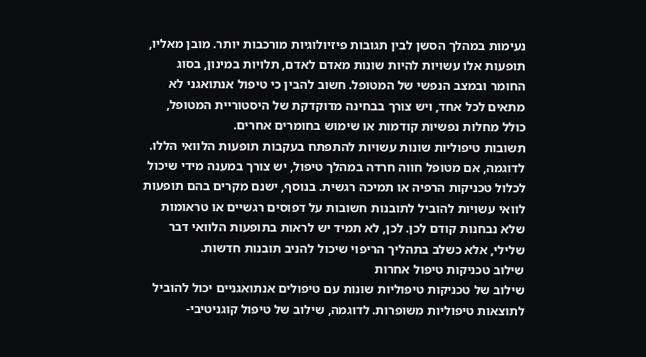נעימות במהלך הסשן לבין תגובות פיזיולוגיות מורכבות יותר. מובן מאליו, תופעות אלו עשויות להיות שונות מאדם לאדם, תלויות במינון, בסוג החומר ובמצב הנפשי של המטופל. חשוב להבין כי טיפול אנתואגני לא מתאים לכל אחד, ויש צורך בבחינה מדוקדקת של היסטוריית המטופל, כולל מחלות נפשיות קודמות או שימוש בחומרים אחרים.
תשובות טיפוליות שונות עשויות להתפתח בעקבות תופעות הלוואי הללו. לדוגמה, אם מטופל חווה חרדה במהלך טיפול, יש צורך במענה מידי שיכול לכלול טכניקות הרפיה או תמיכה רגשית. בנוסף, ישנם מקרים בהם תופעות לוואי עשויות להוביל לתובנות חשובות על דפוסים רגשיים או טראומות שלא נבחנות קודם לכן. לכן, לא תמיד יש לראות בתופעות הלוואי דבר שלילי, אלא כשלב בתהליך הריפוי שיכול להניב תובנות חדשות.
שילוב טכניקות טיפול אחרות
שילוב של טכניקות טיפוליות שונות עם טיפולים אנתואגניים יכול להוביל לתוצאות טיפוליות משופרות. לדוגמה, שילוב של טיפול קוגניטיבי-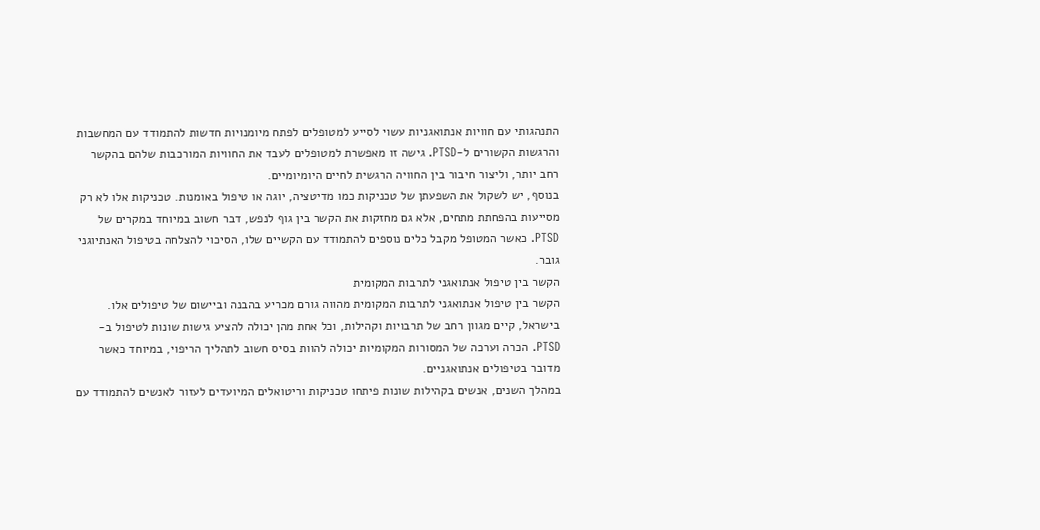התנהגותי עם חוויות אנתואגניות עשוי לסייע למטופלים לפתח מיומנויות חדשות להתמודד עם המחשבות והרגשות הקשורים ל-PTSD. גישה זו מאפשרת למטופלים לעבד את החוויות המורכבות שלהם בהקשר רחב יותר, וליצור חיבור בין החוויה הרגשית לחיים היומיומיים.
בנוסף, יש לשקול את השפעתן של טכניקות כמו מדיטציה, יוגה או טיפול באומנות. טכניקות אלו לא רק מסייעות בהפחתת מתחים, אלא גם מחזקות את הקשר בין גוף לנפש, דבר חשוב במיוחד במקרים של PTSD. כאשר המטופל מקבל כלים נוספים להתמודד עם הקשיים שלו, הסיכוי להצלחה בטיפול האנתיוגני גובר.
הקשר בין טיפול אנתואגני לתרבות המקומית
הקשר בין טיפול אנתואגני לתרבות המקומית מהווה גורם מכריע בהבנה וביישום של טיפולים אלו. בישראל, קיים מגוון רחב של תרבויות וקהילות, וכל אחת מהן יכולה להציע גישות שונות לטיפול ב-PTSD. הכרה וערכה של המסורות המקומיות יכולה להוות בסיס חשוב לתהליך הריפוי, במיוחד כאשר מדובר בטיפולים אנתואגניים.
במהלך השנים, אנשים בקהילות שונות פיתחו טכניקות וריטואלים המיועדים לעזור לאנשים להתמודד עם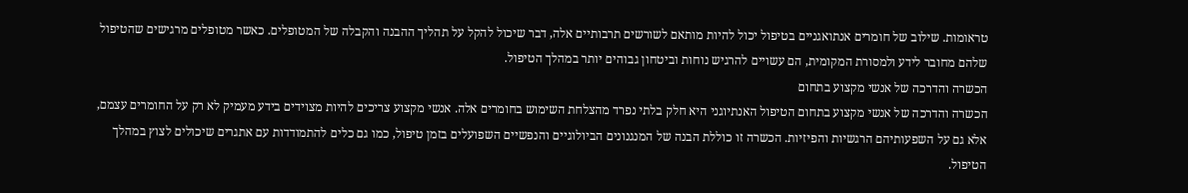טראומות. שילוב של חומרים אנתואגניים בטיפול יכול להיות מותאם לשורשים תרבותיים אלה, דבר שיכול להקל על תהליך ההבנה והקבלה של המטופלים. כאשר מטופלים מרגישים שהטיפול שלהם מחובר לידע ולמסורת המקומית, הם עשויים להרגיש נוחות וביטחון גבוהים יותר במהלך הטיפול.
הכשרה והדרכה של אנשי מקצוע בתחום
הכשרה והדרכה של אנשי מקצוע בתחום הטיפול האנתיוגני היא חלק בלתי נפרד מהצלחת השימוש בחומרים אלה. אנשי מקצוע צריכים להיות מצוידים בידע מעמיק לא רק על החומרים עצמם, אלא גם על השפעותיהם הרגשיות והפיזיות. הכשרה זו כוללת הבנה של המנגנונים הביולוגיים והנפשיים השפועלים בזמן טיפול, כמו גם כלים להתמודדות עם אתגרים שיכולים לצוץ במהלך הטיפול.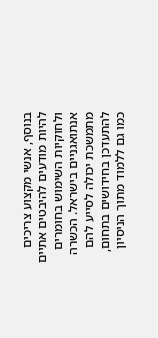בנוסף, אנשי מקצוע צריכים להיות מודעים להיבטים אתיים ולחוקיות השימוש בחומרים אנתואגניים בישראל. הכשרה מתמשכת יכולה לסייע להם להתעדכן בחידושים בתחום, כמו גם ללמוד מתוך הניסיון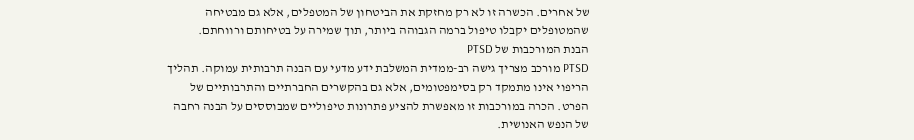של אחרים. הכשרה זו לא רק מחזקת את הביטחון של המטפלים, אלא גם מבטיחה שהמטופלים יקבלו טיפול ברמה הגבוהה ביותר, תוך שמירה על בטיחותם ורווחתם.
הבנת המורכבות של PTSD
PTSD מורכב מצריך גישה רב-ממדית המשלבת ידע מדעי עם הבנה תרבותית עמוקה. תהליך הריפוי אינו מתמקד רק בסימפטומים, אלא גם בהקשרים החברתיים והתרבותיים של הפרט. הכרה במורכבות זו מאפשרת להציע פתרונות טיפוליים שמבוססים על הבנה רחבה של הנפש האנושית.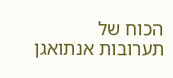הכוח של תערובות אנתואגן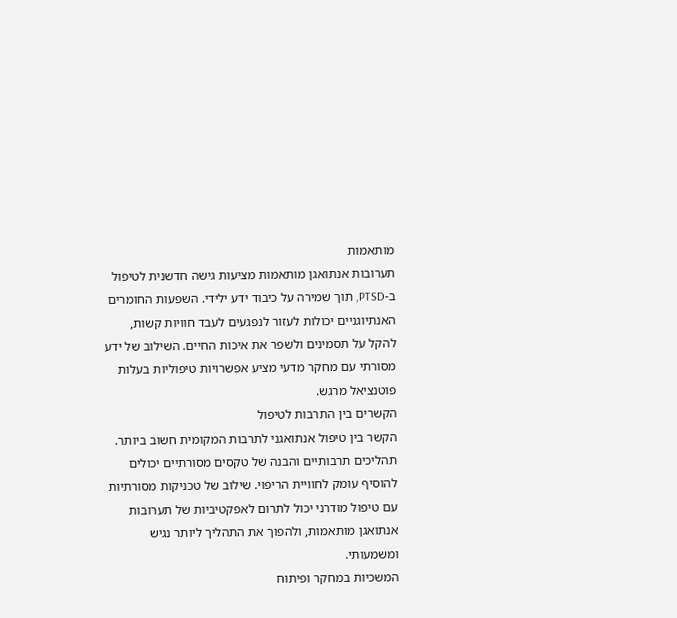מותאמות
תערובות אנתואגן מותאמות מציעות גישה חדשנית לטיפול ב-PTSD, תוך שמירה על כיבוד ידע ילידי. השפעות החומרים האנתיוגניים יכולות לעזור לנפגעים לעבד חוויות קשות, להקל על תסמינים ולשפר את איכות החיים. השילוב של ידע מסורתי עם מחקר מדעי מציע אפשרויות טיפוליות בעלות פוטנציאל מרגש.
הקשרים בין התרבות לטיפול
הקשר בין טיפול אנתואגני לתרבות המקומית חשוב ביותר. תהליכים תרבותיים והבנה של טקסים מסורתיים יכולים להוסיף עומק לחוויית הריפוי. שילוב של טכניקות מסורתיות עם טיפול מודרני יכול לתרום לאפקטיביות של תערובות אנתואגן מותאמות, ולהפוך את התהליך ליותר נגיש ומשמעותי.
המשכיות במחקר ופיתוח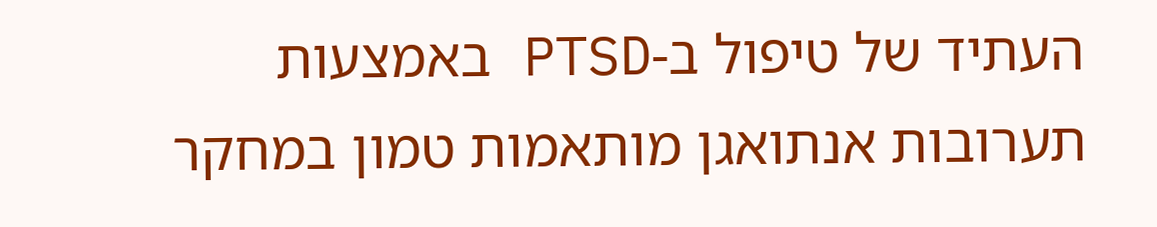העתיד של טיפול ב-PTSD באמצעות תערובות אנתואגן מותאמות טמון במחקר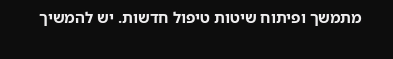מתמשך ופיתוח שיטות טיפול חדשות. יש להמשיך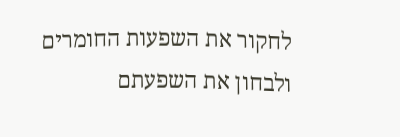לחקור את השפעות החומרים ולבחון את השפעתם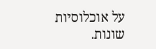על אוכלוסיות שונות.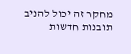מחקר זה יכול להניב תובנות חדשות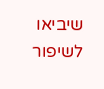שיביאו לשיפור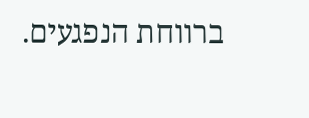ברווחת הנפגעים.